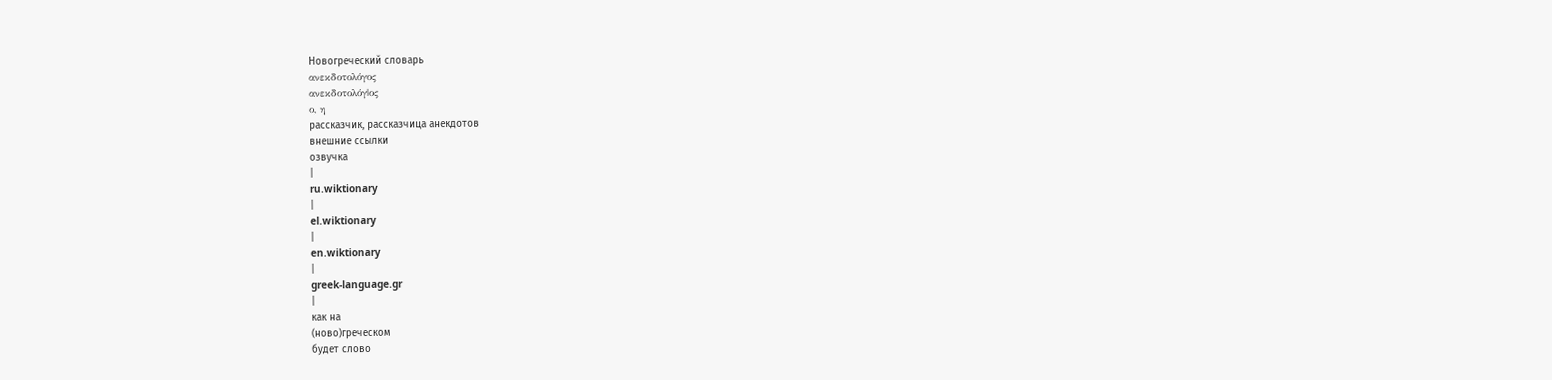Новогреческий словарь
ανεκδοτολόγος
ανεκδοτολόγ|ος
ο, η
рассказчик, рассказчица анекдотов
внешние ссылки
озвучка
|
ru.wiktionary
|
el.wiktionary
|
en.wiktionary
|
greek-language.gr
|
как на
(ново)греческом
будет слово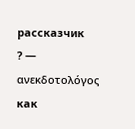рассказчик
? —
ανεκδοτολόγος
как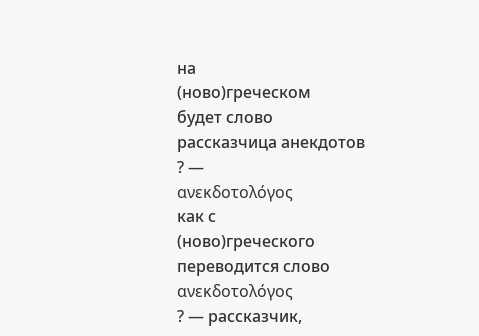на
(ново)греческом
будет слово
рассказчица анекдотов
? —
ανεκδοτολόγος
как с
(ново)греческого
переводится слово
ανεκδοτολόγος
? — рассказчик,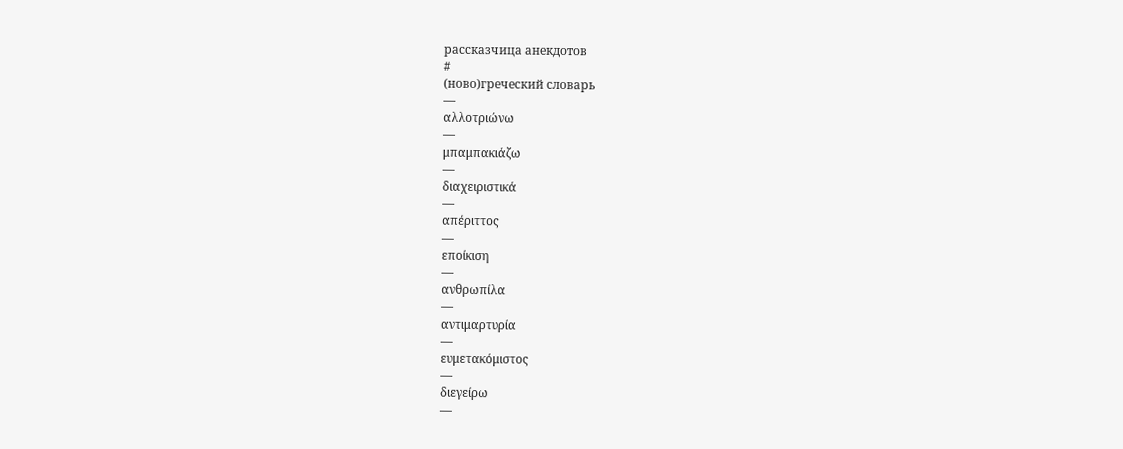рассказчица анекдотов
#
(ново)греческий словарь
—
αλλοτριώνω
—
μπαμπακιάζω
—
διαχειριστικά
—
απέριττος
—
εποίκιση
—
ανθρωπίλα
—
αντιμαρτυρία
—
ευμετακόμιστος
—
διεγείρω
—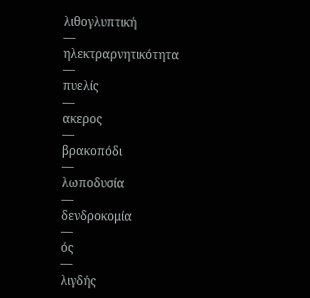λιθογλυπτική
—
ηλεκτραρνητικότητα
—
πυελίς
—
ακερος
—
βρακοπόδι
—
λωποδυσία
—
δενδροκομία
—
ός
—
λιγδής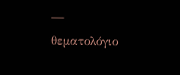—
θεματολόγιο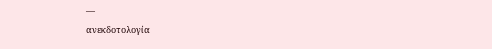—
ανεκδοτολογία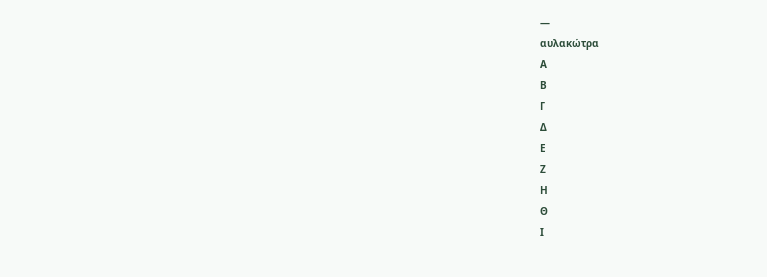—
αυλακώτρα
Α
Β
Γ
Δ
Ε
Ζ
Η
Θ
Ι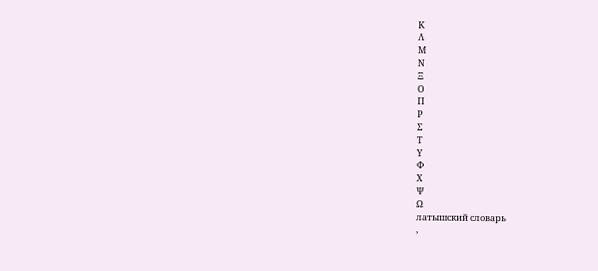Κ
Λ
Μ
Ν
Ξ
Ο
Π
Ρ
Σ
Τ
Υ
Φ
Χ
Ψ
Ω
латышский словарь
,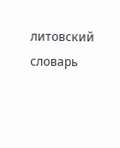литовский словарь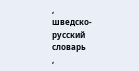,
шведско-русский словарь
,